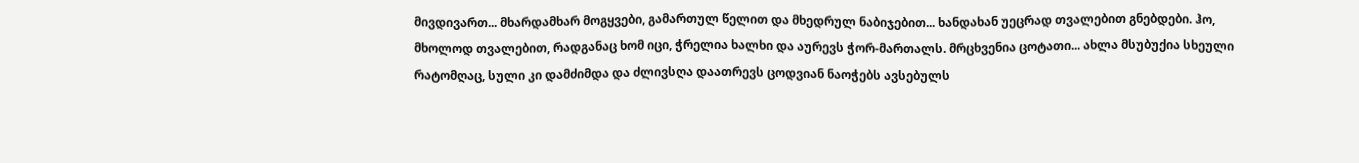მივდივართ... მხარდამხარ მოგყვები, გამართულ წელით და მხედრულ ნაბიჯებით... ხანდახან უეცრად თვალებით გნებდები. ჰო, მხოლოდ თვალებით, რადგანაც ხომ იცი, ჭრელია ხალხი და აურევს ჭორ-მართალს. მრცხვენია ცოტათი... ახლა მსუბუქია სხეული რატომღაც, სული კი დამძიმდა და ძლივსღა დაათრევს ცოდვიან ნაოჭებს ავსებულს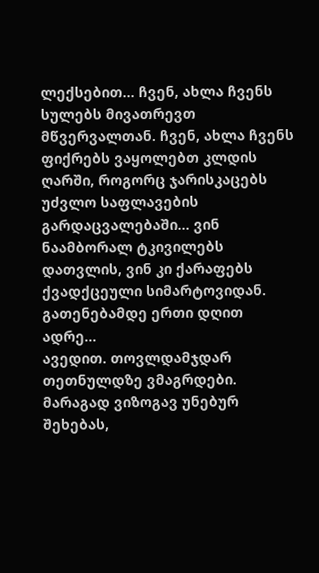ლექსებით... ჩვენ, ახლა ჩვენს სულებს მივათრევთ მწვერვალთან. ჩვენ, ახლა ჩვენს ფიქრებს ვაყოლებთ კლდის ღარში, როგორც ჯარისკაცებს უძვლო საფლავების გარდაცვალებაში... ვინ ნაამბორალ ტკივილებს დათვლის, ვინ კი ქარაფებს ქვადქცეული სიმარტოვიდან. გათენებამდე ერთი დღით ადრე...
ავედით. თოვლდამჯდარ თეთნულდზე ვმაგრდები. მარაგად ვიზოგავ უნებურ შეხებას,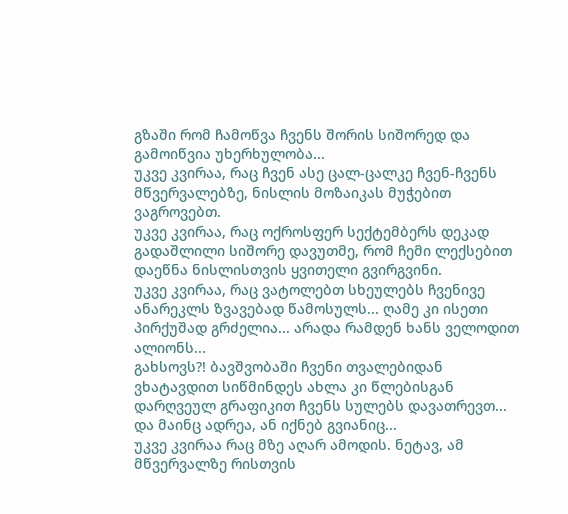გზაში რომ ჩამოწვა ჩვენს შორის სიშორედ და გამოიწვია უხერხულობა...
უკვე კვირაა, რაც ჩვენ ასე ცალ-ცალკე ჩვენ-ჩვენს მწვერვალებზე, ნისლის მოზაიკას მუჭებით ვაგროვებთ.
უკვე კვირაა, რაც ოქროსფერ სექტემბერს დეკად გადაშლილი სიშორე დავუთმე, რომ ჩემი ლექსებით დაეწნა ნისლისთვის ყვითელი გვირგვინი.
უკვე კვირაა, რაც ვატოლებთ სხეულებს ჩვენივე ანარეკლს ზვავებად წამოსულს... ღამე კი ისეთი პირქუშად გრძელია... არადა რამდენ ხანს ველოდით ალიონს...
გახსოვს?! ბავშვობაში ჩვენი თვალებიდან ვხატავდით სიწმინდეს ახლა კი წლებისგან დარღვეულ გრაფიკით ჩვენს სულებს დავათრევთ...
და მაინც ადრეა, ან იქნებ გვიანიც...
უკვე კვირაა რაც მზე აღარ ამოდის. ნეტავ, ამ მწვერვალზე რისთვის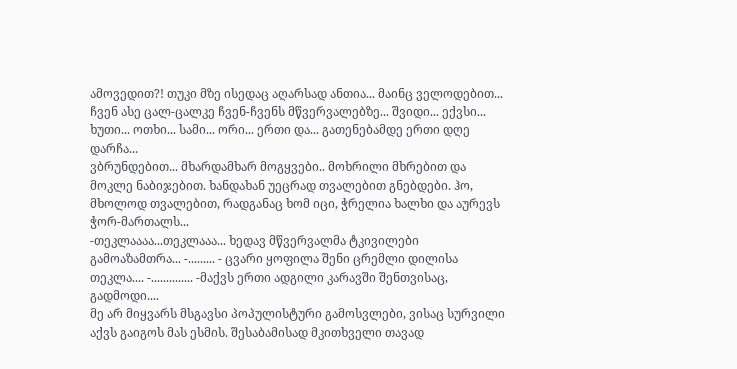ამოვედით?! თუკი მზე ისედაც აღარსად ანთია... მაინც ველოდებით... ჩვენ ასე ცალ-ცალკე ჩვენ-ჩვენს მწვერვალებზე... შვიდი... ექვსი... ხუთი... ოთხი... სამი... ორი... ერთი და... გათენებამდე ერთი დღე დარჩა...
ვბრუნდებით... მხარდამხარ მოგყვები.. მოხრილი მხრებით და მოკლე ნაბიჯებით. ხანდახან უეცრად თვალებით გნებდები. ჰო, მხოლოდ თვალებით, რადგანაც ხომ იცი, ჭრელია ხალხი და აურევს ჭორ-მართალს...
-თეკლაააა...თეკლააა... ხედავ მწვერვალმა ტკივილები გამოაზამთრა... -......... - ცვარი ყოფილა შენი ცრემლი დილისა თეკლა.... -.............. -მაქვს ერთი ადგილი კარავში შენთვისაც, გადმოდი....
მე არ მიყვარს მსგავსი პოპულისტური გამოსვლები, ვისაც სურვილი აქვს გაიგოს მას ესმის. შესაბამისად მკითხველი თავად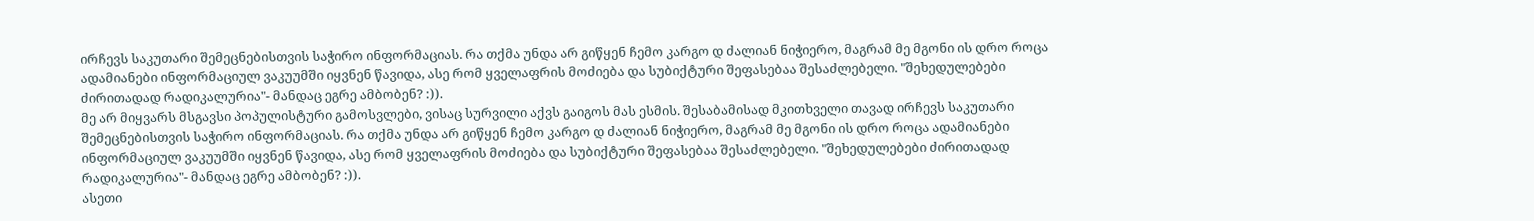ირჩევს საკუთარი შემეცნებისთვის საჭირო ინფორმაციას. რა თქმა უნდა არ გიწყენ ჩემო კარგო დ ძალიან ნიჭიერო, მაგრამ მე მგონი ის დრო როცა ადამიანები ინფორმაციულ ვაკუუმში იყვნენ წავიდა, ასე რომ ყველაფრის მოძიება და სუბიქტური შეფასებაა შესაძლებელი. "შეხედულებები ძირითადად რადიკალურია"- მანდაც ეგრე ამბობენ? :)).
მე არ მიყვარს მსგავსი პოპულისტური გამოსვლები, ვისაც სურვილი აქვს გაიგოს მას ესმის. შესაბამისად მკითხველი თავად ირჩევს საკუთარი შემეცნებისთვის საჭირო ინფორმაციას. რა თქმა უნდა არ გიწყენ ჩემო კარგო დ ძალიან ნიჭიერო, მაგრამ მე მგონი ის დრო როცა ადამიანები ინფორმაციულ ვაკუუმში იყვნენ წავიდა, ასე რომ ყველაფრის მოძიება და სუბიქტური შეფასებაა შესაძლებელი. "შეხედულებები ძირითადად რადიკალურია"- მანდაც ეგრე ამბობენ? :)).
ასეთი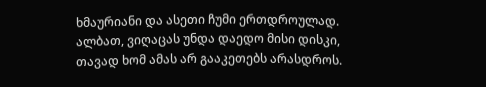ხმაურიანი და ასეთი ჩუმი ერთდროულად. ალბათ, ვიღაცას უნდა დაედო მისი დისკი, თავად ხომ ამას არ გააკეთებს არასდროს.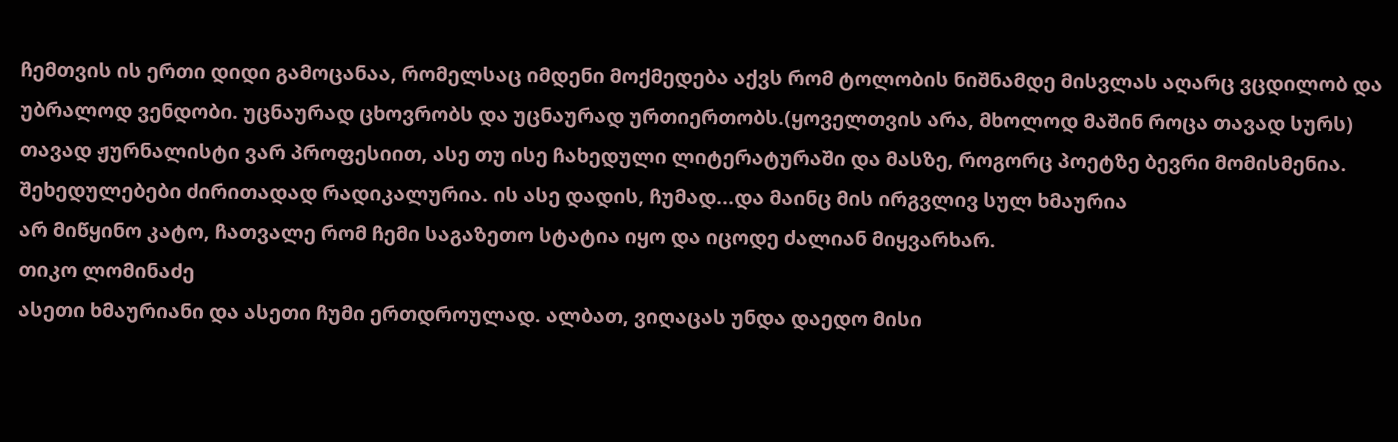ჩემთვის ის ერთი დიდი გამოცანაა, რომელსაც იმდენი მოქმედება აქვს რომ ტოლობის ნიშნამდე მისვლას აღარც ვცდილობ და უბრალოდ ვენდობი. უცნაურად ცხოვრობს და უცნაურად ურთიერთობს.(ყოველთვის არა, მხოლოდ მაშინ როცა თავად სურს) თავად ჟურნალისტი ვარ პროფესიით, ასე თუ ისე ჩახედული ლიტერატურაში და მასზე, როგორც პოეტზე ბევრი მომისმენია. შეხედულებები ძირითადად რადიკალურია. ის ასე დადის, ჩუმად...და მაინც მის ირგვლივ სულ ხმაურია
არ მიწყინო კატო, ჩათვალე რომ ჩემი საგაზეთო სტატია იყო და იცოდე ძალიან მიყვარხარ.
თიკო ლომინაძე
ასეთი ხმაურიანი და ასეთი ჩუმი ერთდროულად. ალბათ, ვიღაცას უნდა დაედო მისი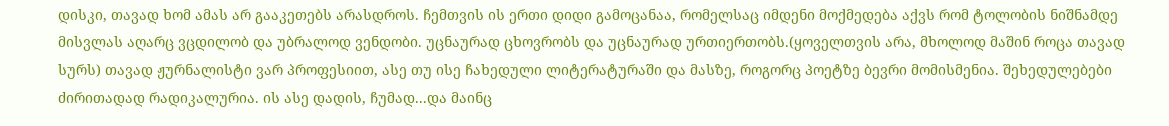დისკი, თავად ხომ ამას არ გააკეთებს არასდროს. ჩემთვის ის ერთი დიდი გამოცანაა, რომელსაც იმდენი მოქმედება აქვს რომ ტოლობის ნიშნამდე მისვლას აღარც ვცდილობ და უბრალოდ ვენდობი. უცნაურად ცხოვრობს და უცნაურად ურთიერთობს.(ყოველთვის არა, მხოლოდ მაშინ როცა თავად სურს) თავად ჟურნალისტი ვარ პროფესიით, ასე თუ ისე ჩახედული ლიტერატურაში და მასზე, როგორც პოეტზე ბევრი მომისმენია. შეხედულებები ძირითადად რადიკალურია. ის ასე დადის, ჩუმად...და მაინც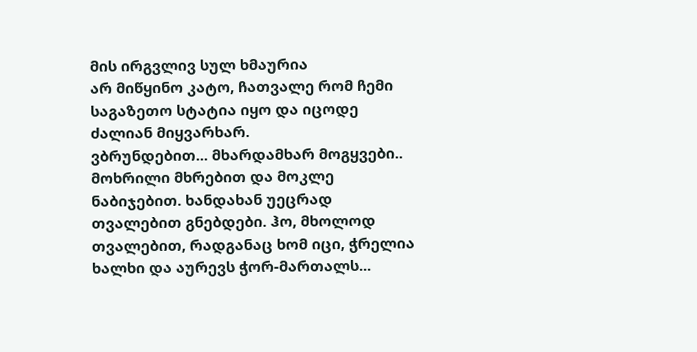მის ირგვლივ სულ ხმაურია
არ მიწყინო კატო, ჩათვალე რომ ჩემი საგაზეთო სტატია იყო და იცოდე ძალიან მიყვარხარ.
ვბრუნდებით... მხარდამხარ მოგყვები.. მოხრილი მხრებით და მოკლე ნაბიჯებით. ხანდახან უეცრად თვალებით გნებდები. ჰო, მხოლოდ თვალებით, რადგანაც ხომ იცი, ჭრელია ხალხი და აურევს ჭორ-მართალს...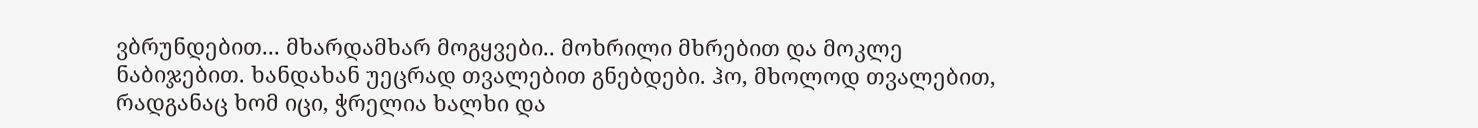ვბრუნდებით... მხარდამხარ მოგყვები.. მოხრილი მხრებით და მოკლე ნაბიჯებით. ხანდახან უეცრად თვალებით გნებდები. ჰო, მხოლოდ თვალებით, რადგანაც ხომ იცი, ჭრელია ხალხი და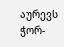აურევს ჭორ-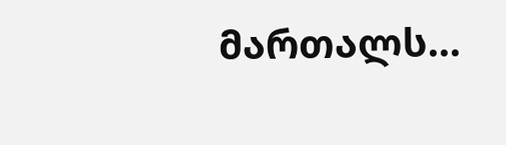მართალს...